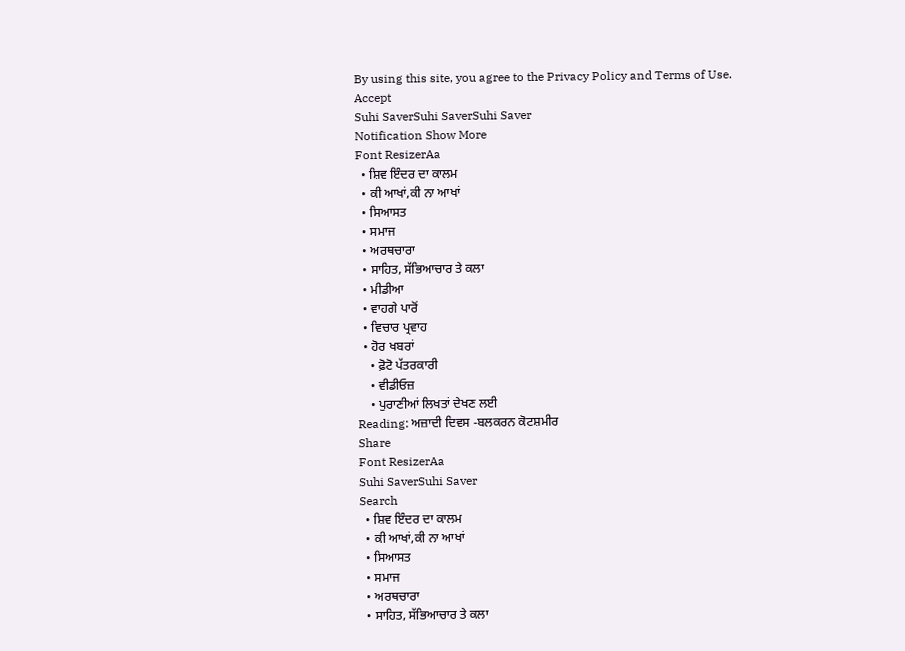By using this site, you agree to the Privacy Policy and Terms of Use.
Accept
Suhi SaverSuhi SaverSuhi Saver
Notification Show More
Font ResizerAa
  • ਸ਼ਿਵ ਇੰਦਰ ਦਾ ਕਾਲਮ
  • ਕੀ ਆਖਾਂ,ਕੀ ਨਾ ਆਖਾਂ
  • ਸਿਆਸਤ
  • ਸਮਾਜ
  • ਅਰਥਚਾਰਾ
  • ਸਾਹਿਤ, ਸੱਭਿਆਚਾਰ ਤੇ ਕਲਾ
  • ਮੀਡੀਆ
  • ਵਾਹਗੇ ਪਾਰੋਂ
  • ਵਿਚਾਰ ਪ੍ਰਵਾਹ
  • ਹੋਰ ਖਬਰਾਂ
    • ਫ਼ੋਟੋ ਪੱਤਰਕਾਰੀ
    • ਵੀਡੀਓਜ਼
    • ਪੁਰਾਣੀਆਂ ਲਿਖਤਾਂ ਦੇਖਣ ਲਈ
Reading: ਅਜ਼ਾਦੀ ਦਿਵਸ -ਬਲਕਰਨ ਕੋਟਸ਼ਮੀਰ
Share
Font ResizerAa
Suhi SaverSuhi Saver
Search
  • ਸ਼ਿਵ ਇੰਦਰ ਦਾ ਕਾਲਮ
  • ਕੀ ਆਖਾਂ,ਕੀ ਨਾ ਆਖਾਂ
  • ਸਿਆਸਤ
  • ਸਮਾਜ
  • ਅਰਥਚਾਰਾ
  • ਸਾਹਿਤ, ਸੱਭਿਆਚਾਰ ਤੇ ਕਲਾ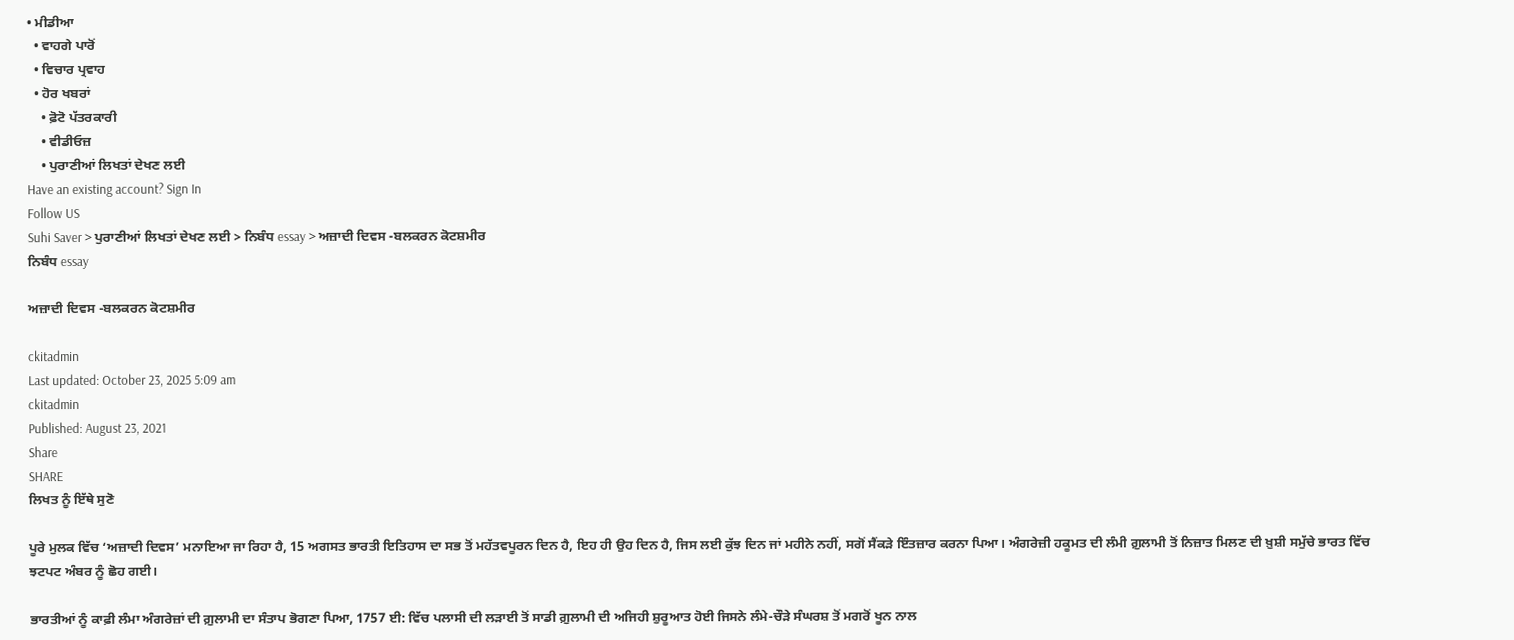• ਮੀਡੀਆ
  • ਵਾਹਗੇ ਪਾਰੋਂ
  • ਵਿਚਾਰ ਪ੍ਰਵਾਹ
  • ਹੋਰ ਖਬਰਾਂ
    • ਫ਼ੋਟੋ ਪੱਤਰਕਾਰੀ
    • ਵੀਡੀਓਜ਼
    • ਪੁਰਾਣੀਆਂ ਲਿਖਤਾਂ ਦੇਖਣ ਲਈ
Have an existing account? Sign In
Follow US
Suhi Saver > ਪੁਰਾਣੀਆਂ ਲਿਖਤਾਂ ਦੇਖਣ ਲਈ > ਨਿਬੰਧ essay > ਅਜ਼ਾਦੀ ਦਿਵਸ -ਬਲਕਰਨ ਕੋਟਸ਼ਮੀਰ
ਨਿਬੰਧ essay

ਅਜ਼ਾਦੀ ਦਿਵਸ -ਬਲਕਰਨ ਕੋਟਸ਼ਮੀਰ

ckitadmin
Last updated: October 23, 2025 5:09 am
ckitadmin
Published: August 23, 2021
Share
SHARE
ਲਿਖਤ ਨੂੰ ਇੱਥੇ ਸੁਣੋ

ਪੂਰੇ ਮੁਲਕ ਵਿੱਚ ‘ਅਜ਼ਾਦੀ ਦਿਵਸ’ ਮਨਾਇਆ ਜਾ ਰਿਹਾ ਹੈ, 15 ਅਗਸਤ ਭਾਰਤੀ ਇਤਿਹਾਸ ਦਾ ਸਭ ਤੋਂ ਮਹੱਤਵਪੂਰਨ ਦਿਨ ਹੈ, ਇਹ ਹੀ ਉਹ ਦਿਨ ਹੈ, ਜਿਸ ਲਈ ਕੁੱਝ ਦਿਨ ਜਾਂ ਮਹੀਨੇ ਨਹੀਂ, ਸਗੋਂ ਸੈਂਕੜੇ ਇੰਤਜ਼ਾਰ ਕਰਨਾ ਪਿਆ। ਅੰਗਰੇਜ਼ੀ ਹਕੂਮਤ ਦੀ ਲੰਮੀ ਗ਼ੁਲਾਮੀ ਤੋਂ ਨਿਜ਼ਾਤ ਮਿਲਣ ਦੀ ਖ਼ੁਸ਼ੀ ਸਮੁੱਚੇ ਭਾਰਤ ਵਿੱਚ ਝਟਪਟ ਅੰਬਰ ਨੂੰ ਛੋਹ ਗਈ।

ਭਾਰਤੀਆਂ ਨੂੰ ਕਾਫ਼ੀ ਲੰਮਾ ਅੰਗਰੇਜ਼ਾਂ ਦੀ ਗ਼ੁਲਾਮੀ ਦਾ ਸੰਤਾਪ ਭੋਗਣਾ ਪਿਆ, 1757 ਈ: ਵਿੱਚ ਪਲਾਸੀ ਦੀ ਲੜਾਈ ਤੋਂ ਸਾਡੀ ਗ਼ੁਲਾਮੀ ਦੀ ਅਜਿਹੀ ਸ਼ੁਰੂਆਤ ਹੋਈ ਜਿਸਨੇ ਲੰਮੇ-ਚੌੜੇ ਸੰਘਰਸ਼ ਤੋਂ ਮਗਰੋਂ ਖੂਨ ਨਾਲ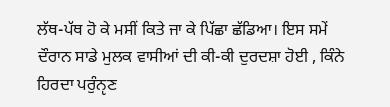ਲੱਥ-ਪੱਥ ਹੋ ਕੇ ਮਸੀਂ ਕਿਤੇ ਜਾ ਕੇ ਪਿੱਛਾ ਛੱਡਿਆ। ਇਸ ਸਮੇਂ ਦੌਰਾਨ ਸਾਡੇ ਮੁਲਕ ਵਾਸੀਆਂ ਦੀ ਕੀ-ਕੀ ਦੁਰਦਸ਼ਾ ਹੋਈ , ਕਿੰਨੇ ਹਿਰਦਾ ਪਰੁੰਨੵਣ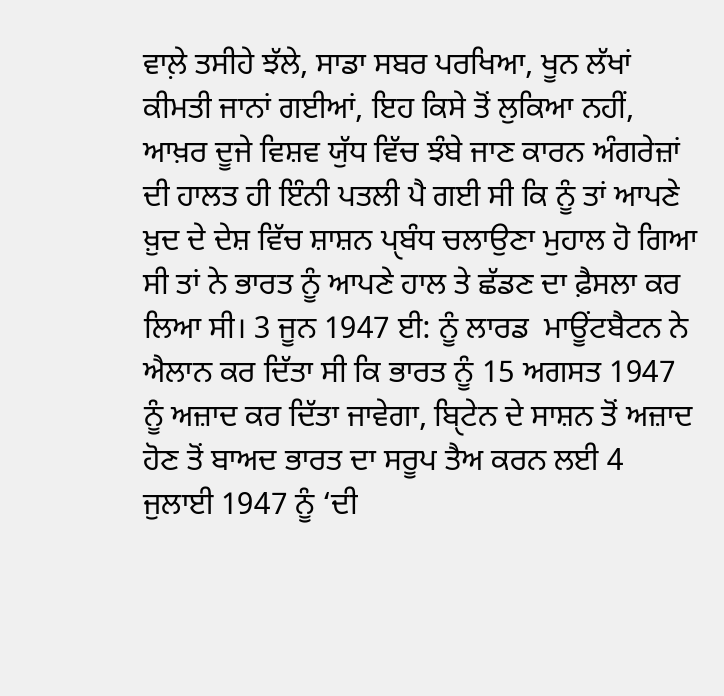ਵਾਲ਼ੇ ਤਸੀਹੇ ਝੱਲੇ, ਸਾਡਾ ਸਬਰ ਪਰਖਿਆ, ਖੂਨ ਲੱਖਾਂ ਕੀਮਤੀ ਜਾਨਾਂ ਗਈਆਂ, ਇਹ ਕਿਸੇ ਤੋਂ ਲੁਕਿਆ ਨਹੀਂ, ਆਖ਼ਰ ਦੂਜੇ ਵਿਸ਼ਵ ਯੁੱਧ ਵਿੱਚ ਝੰਬੇ ਜਾਣ ਕਾਰਨ ਅੰਗਰੇਜ਼ਾਂ ਦੀ ਹਾਲਤ ਹੀ ਇੰਨੀ ਪਤਲੀ ਪੈ ਗਈ ਸੀ ਕਿ ਨੂੰ ਤਾਂ ਆਪਣੇ ਖ਼ੁਦ ਦੇ ਦੇਸ਼ ਵਿੱਚ ਸ਼ਾਸ਼ਨ ਪੑਬੰਧ ਚਲਾਉਣਾ ਮੁਹਾਲ ਹੋ ਗਿਆ ਸੀ ਤਾਂ ਨੇ ਭਾਰਤ ਨੂੰ ਆਪਣੇ ਹਾਲ ਤੇ ਛੱਡਣ ਦਾ ਫ਼ੈਸਲਾ ਕਰ ਲਿਆ ਸੀ। 3 ਜੂਨ 1947 ਈ: ਨੂੰ ਲਾਰਡ  ਮਾਊਂਟਬੈਟਨ ਨੇ ਐਲਾਨ ਕਰ ਦਿੱਤਾ ਸੀ ਕਿ ਭਾਰਤ ਨੂੰ 15 ਅਗਸਤ 1947 ਨੂੰ ਅਜ਼ਾਦ ਕਰ ਦਿੱਤਾ ਜਾਵੇਗਾ, ਬੑਿਟੇਨ ਦੇ ਸਾਸ਼ਨ ਤੋਂ ਅਜ਼ਾਦ ਹੋਣ ਤੋਂ ਬਾਅਦ ਭਾਰਤ ਦਾ ਸਰੂਪ ਤੈਅ ਕਰਨ ਲਈ 4 ਜੁਲਾਈ 1947 ਨੂੰ ‘ਦੀ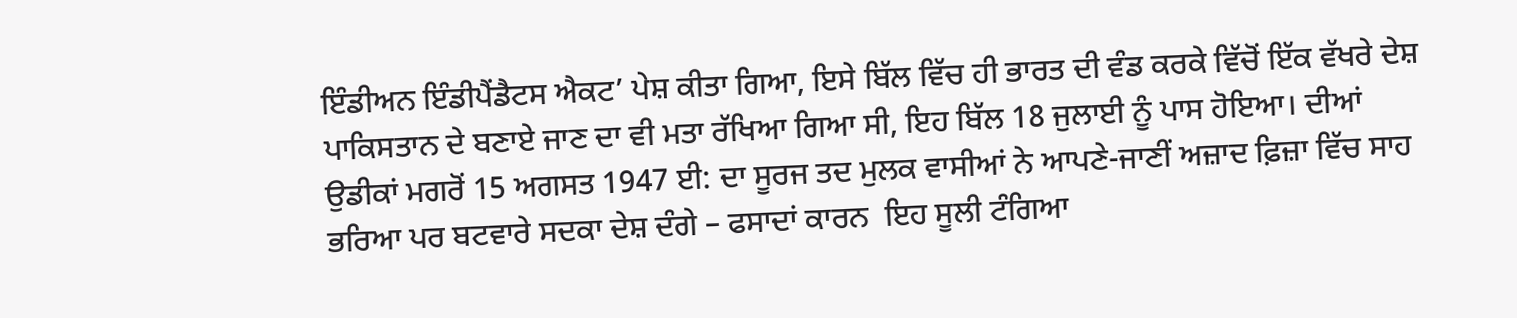ਇੰਡੀਅਨ ਇੰਡੀਪੈਂਡੈਟਸ ਐਕਟ’ ਪੇਸ਼ ਕੀਤਾ ਗਿਆ, ਇਸੇ ਬਿੱਲ ਵਿੱਚ ਹੀ ਭਾਰਤ ਦੀ ਵੰਡ ਕਰਕੇ ਵਿੱਚੋਂ ਇੱਕ ਵੱਖਰੇ ਦੇਸ਼ ਪਾਕਿਸਤਾਨ ਦੇ ਬਣਾਏ ਜਾਣ ਦਾ ਵੀ ਮਤਾ ਰੱਖਿਆ ਗਿਆ ਸੀ, ਇਹ ਬਿੱਲ 18 ਜੁਲਾਈ ਨੂੰ ਪਾਸ ਹੋਇਆ। ਦੀਆਂ ਉਡੀਕਾਂ ਮਗਰੋਂ 15 ਅਗਸਤ 1947 ਈ: ਦਾ ਸੂਰਜ ਤਦ ਮੁਲਕ ਵਾਸੀਆਂ ਨੇ ਆਪਣੇ-ਜਾਣੀਂ ਅਜ਼ਾਦ ਫ਼ਿਜ਼ਾ ਵਿੱਚ ਸਾਹ ਭਰਿਆ ਪਰ ਬਟਵਾਰੇ ਸਦਕਾ ਦੇਸ਼ ਦੰਗੇ – ਫਸਾਦਾਂ ਕਾਰਨ  ਇਹ ਸੂਲੀ ਟੰਗਿਆ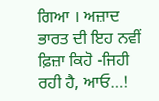ਗਿਆ । ਅਜ਼ਾਦ ਭਾਰਤ ਦੀ ਇਹ ਨਵੀਂ ਫ਼ਿਜ਼ਾ ਕਿਹੋ -ਜਿਹੀ ਰਹੀ ਹੈ, ਆਓ…!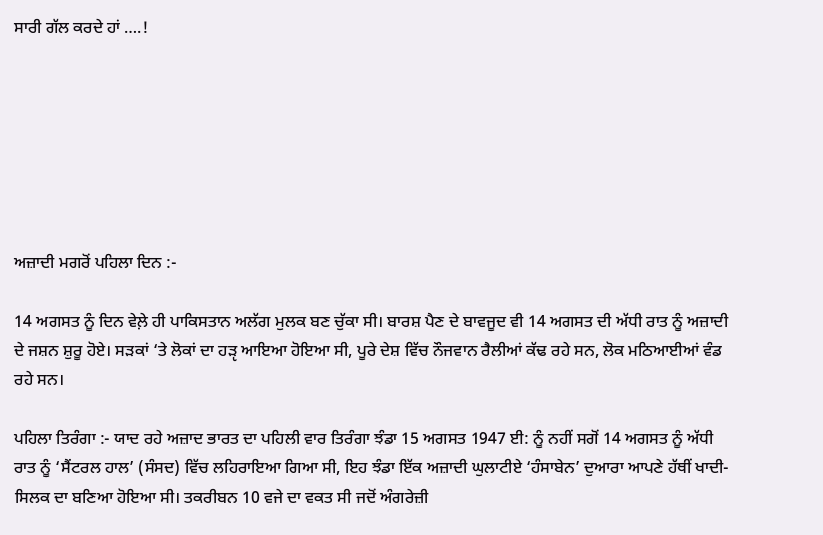ਸਾਰੀ ਗੱਲ ਕਰਦੇ ਹਾਂ ….!







ਅਜ਼ਾਦੀ ਮਗਰੋਂ ਪਹਿਲਾ ਦਿਨ :-

14 ਅਗਸਤ ਨੂੰ ਦਿਨ ਵੇਲ਼ੇ ਹੀ ਪਾਕਿਸਤਾਨ ਅਲੱਗ ਮੁਲਕ ਬਣ ਚੁੱਕਾ ਸੀ। ਬਾਰਸ਼ ਪੈਣ ਦੇ ਬਾਵਜੂਦ ਵੀ 14 ਅਗਸਤ ਦੀ ਅੱਧੀ ਰਾਤ ਨੂੰ ਅਜ਼ਾਦੀ ਦੇ ਜਸ਼ਨ ਸ਼ੁਰੂ ਹੋਏ। ਸੜਕਾਂ ‘ਤੇ ਲੋਕਾਂ ਦਾ ਹੜੵ ਆਇਆ ਹੋਇਆ ਸੀ, ਪੂਰੇ ਦੇਸ਼ ਵਿੱਚ ਨੌਜਵਾਨ ਰੈਲੀਆਂ ਕੱਢ ਰਹੇ ਸਨ, ਲੋਕ ਮਠਿਆਈਆਂ ਵੰਡ ਰਹੇ ਸਨ।

ਪਹਿਲਾ ਤਿਰੰਗਾ :- ਯਾਦ ਰਹੇ ਅਜ਼ਾਦ ਭਾਰਤ ਦਾ ਪਹਿਲੀ ਵਾਰ ਤਿਰੰਗਾ ਝੰਡਾ 15 ਅਗਸਤ 1947 ਈ: ਨੂੰ ਨਹੀਂ ਸਗੋਂ 14 ਅਗਸਤ ਨੂੰ ਅੱਧੀ ਰਾਤ ਨੂੰ ‘ਸੈਂਟਰਲ ਹਾਲ’ (ਸੰਸਦ) ਵਿੱਚ ਲਹਿਰਾਇਆ ਗਿਆ ਸੀ, ਇਹ ਝੰਡਾ ਇੱਕ ਅਜ਼ਾਦੀ ਘੁਲਾਟੀਏ ‘ਹੰਸਾਬੇਨ’ ਦੁਆਰਾ ਆਪਣੇ ਹੱਥੀਂ ਖਾਦੀ-ਸਿਲਕ ਦਾ ਬਣਿਆ ਹੋਇਆ ਸੀ। ਤਕਰੀਬਨ 10 ਵਜੇ ਦਾ ਵਕਤ ਸੀ ਜਦੋਂ ਅੰਗਰੇਜ਼ੀ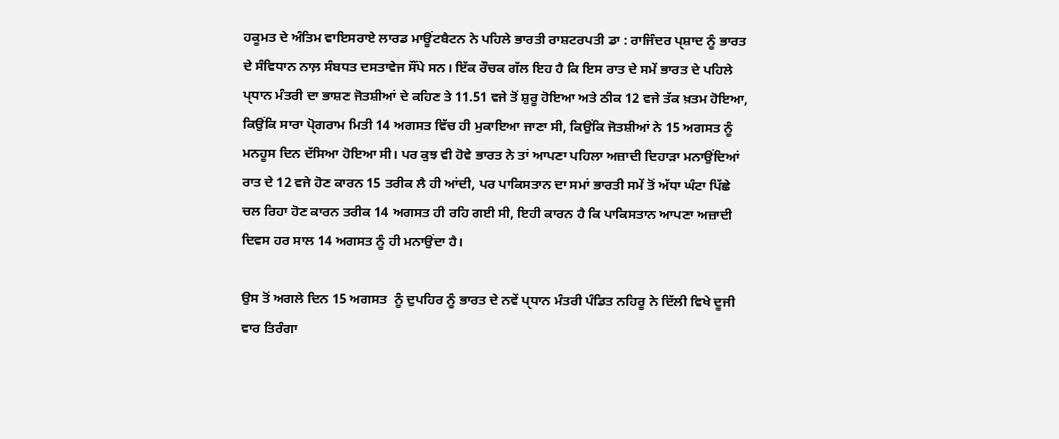ਹਕੂਮਤ ਦੇ ਅੰਤਿਮ ਵਾਇਸਰਾਏ ਲਾਰਡ ਮਾਊਂਟਬੈਟਨ ਨੇ ਪਹਿਲੇ ਭਾਰਤੀ ਰਾਸ਼ਟਰਪਤੀ ਡਾ : ਰਾਜਿੰਦਰ ਪੑਸ਼ਾਦ ਨੂੰ ਭਾਰਤ ਦੇ ਸੰਵਿਧਾਨ ਨਾਲ਼ ਸੰਬਧਤ ਦਸਤਾਵੇਜ ਸੌਂਪੇ ਸਨ। ਇੱਕ ਰੌਚਕ ਗੱਲ ਇਹ ਹੈ ਕਿ ਇਸ ਰਾਤ ਦੇ ਸਮੇਂ ਭਾਰਤ ਦੇ ਪਹਿਲੇ ਪੑਧਾਨ ਮੰਤਰੀ ਦਾ ਭਾਸ਼ਣ ਜੋਤਸ਼ੀਆਂ ਦੇ ਕਹਿਣ ਤੇ 11.51 ਵਜੇ ਤੋਂ ਸ਼ੁਰੂ ਹੋਇਆ ਅਤੇ ਠੀਕ 12 ਵਜੇ ਤੱਕ ਖ਼ਤਮ ਹੋਇਆ, ਕਿਉਂਕਿ ਸਾਰਾ ਪੑੋਗਰਾਮ ਮਿਤੀ 14 ਅਗਸਤ ਵਿੱਚ ਹੀ ਮੁਕਾਇਆ ਜਾਣਾ ਸੀ, ਕਿਉਂਕਿ ਜੋਤਸ਼ੀਆਂ ਨੇ 15 ਅਗਸਤ ਨੂੰ ਮਨਹੂਸ ਦਿਨ ਦੱਸਿਆ ਹੋਇਆ ਸੀ। ਪਰ ਕੁਝ ਵੀ ਹੋਵੇ ਭਾਰਤ ਨੇ ਤਾਂ ਆਪਣਾ ਪਹਿਲਾ ਅਜ਼ਾਦੀ ਦਿਹਾੜਾ ਮਨਾਉਂਦਿਆਂ ਰਾਤ ਦੇ 12 ਵਜੇ ਹੋਣ ਕਾਰਨ 15 ਤਰੀਕ ਲੈ ਹੀ ਆਂਦੀ, ਪਰ ਪਾਕਿਸਤਾਨ ਦਾ ਸਮਾਂ ਭਾਰਤੀ ਸਮੇਂ ਤੋਂ ਅੱਧਾ ਘੰਟਾ ਪਿੱਛੇ ਚਲ ਰਿਹਾ ਹੋਣ ਕਾਰਨ ਤਰੀਕ 14 ਅਗਸਤ ਹੀ ਰਹਿ ਗਈ ਸੀ, ਇਹੀ ਕਾਰਨ ਹੈ ਕਿ ਪਾਕਿਸਤਾਨ ਆਪਣਾ ਅਜ਼ਾਦੀ ਦਿਵਸ ਹਰ ਸਾਲ 14 ਅਗਸਤ ਨੂੰ ਹੀ ਮਨਾਉਂਦਾ ਹੈ।

ਉਸ ਤੋਂ ਅਗਲੇ ਦਿਨ 15 ਅਗਸਤ  ਨੂੰ ਦੁਪਹਿਰ ਨੂੰ ਭਾਰਤ ਦੇ ਨਵੇਂ ਪੑਧਾਨ ਮੰਤਰੀ ਪੰਡਿਤ ਨਹਿਰੂ ਨੇ ਦਿੱਲੀ ਵਿਖੇ ਦੂਜੀ ਵਾਰ ਤਿਰੰਗਾ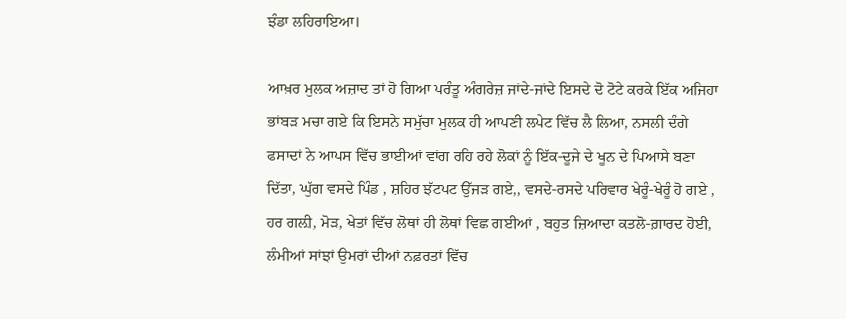ਝੰਡਾ ਲਹਿਰਾਇਆ।

ਆਖ਼ਰ ਮੁਲਕ ਅਜ਼ਾਦ ਤਾਂ ਹੋ ਗਿਆ ਪਰੰਤੂ ਅੰਗਰੇਜ਼ ਜਾਂਦੇ-ਜਾਂਦੇ ਇਸਦੇ ਦੋ ਟੋਟੇ ਕਰਕੇ ਇੱਕ ਅਜਿਹਾ ਭਾਂਬੜ ਮਚਾ ਗਏ ਕਿ ਇਸਨੇ ਸਮੁੱਚਾ ਮੁਲਕ ਹੀ ਆਪਣੀ ਲਪੇਟ ਵਿੱਚ ਲੈ ਲਿਆ, ਨਸਲੀ ਦੰਗੇ ਫਸਾਦਾਂ ਨੇ ਆਪਸ ਵਿੱਚ ਭਾਈਆਂ ਵਾਂਗ ਰਹਿ ਰਹੇ ਲੋਕਾਂ ਨੂੰ ਇੱਕ-ਦੂਜੇ ਦੇ ਖੂਨ ਦੇ ਪਿਆਸੇ ਬਣਾ ਦਿੱਤਾ, ਘੁੱਗ ਵਸਦੇ ਪਿੰਡ , ਸ਼ਹਿਰ ਝੱਟਪਟ ਉੱਜੜ ਗਏ,, ਵਸਦੇ-ਰਸਦੇ ਪਰਿਵਾਰ ਖੇਰੂੰ-ਖੇਰੂੰ ਹੋ ਗਏ , ਹਰ ਗਲ਼ੀ, ਮੋੜ, ਖੇਤਾਂ ਵਿੱਚ ਲੋਥਾਂ ਹੀ ਲੋਥਾਂ ਵਿਛ ਗਈਆਂ , ਬਹੁਤ ਜ਼ਿਆਦਾ ਕਤਲੋ-ਗ਼ਾਰਦ ਹੋਈ, ਲੰਮੀਆਂ ਸਾਂਝਾਂ ਉਮਰਾਂ ਦੀਆਂ ਨਫ਼ਰਤਾਂ ਵਿੱਚ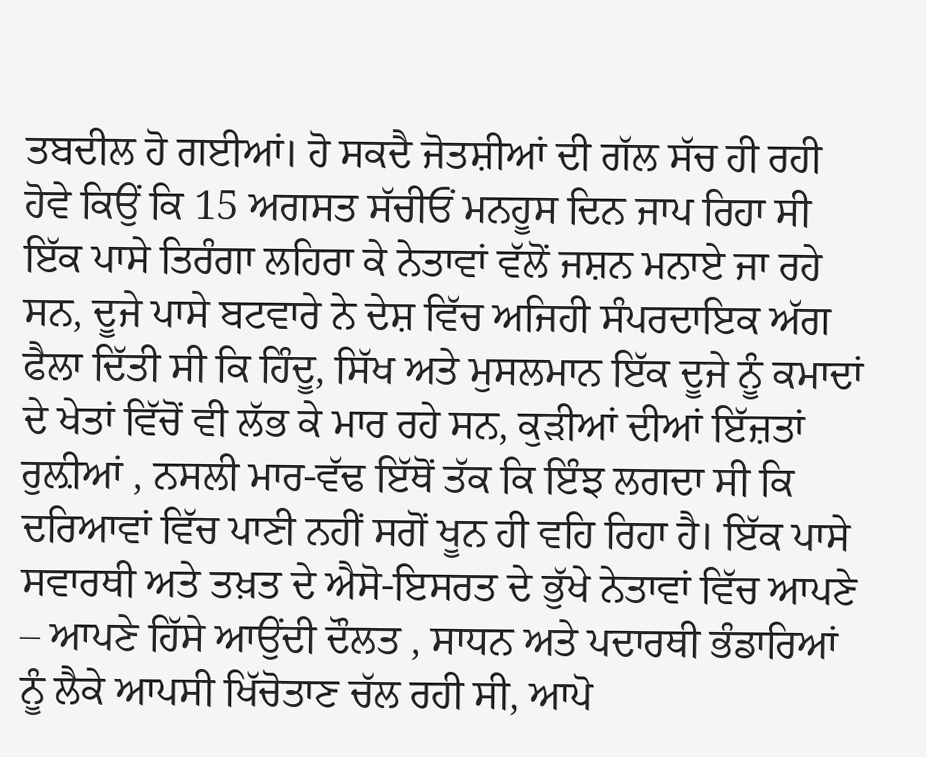ਤਬਦੀਲ ਹੋ ਗਈਆਂ। ਹੋ ਸਕਦੈ ਜੋਤਸ਼ੀਆਂ ਦੀ ਗੱਲ ਸੱਚ ਹੀ ਰਹੀ ਹੋਵੇ ਕਿਉਂ ਕਿ 15 ਅਗਸਤ ਸੱਚੀਓਂ ਮਨਹੂਸ ਦਿਨ ਜਾਪ ਰਿਹਾ ਸੀ ਇੱਕ ਪਾਸੇ ਤਿਰੰਗਾ ਲਹਿਰਾ ਕੇ ਨੇਤਾਵਾਂ ਵੱਲੋਂ ਜਸ਼ਨ ਮਨਾਏ ਜਾ ਰਹੇ ਸਨ, ਦੂਜੇ ਪਾਸੇ ਬਟਵਾਰੇ ਨੇ ਦੇਸ਼ ਵਿੱਚ ਅਜਿਹੀ ਸੰਪਰਦਾਇਕ ਅੱਗ ਫੈਲਾ ਦਿੱਤੀ ਸੀ ਕਿ ਹਿੰਦੂ, ਸਿੱਖ ਅਤੇ ਮੁਸਲਮਾਨ ਇੱਕ ਦੂਜੇ ਨੂੰ ਕਮਾਦਾਂ ਦੇ ਖੇਤਾਂ ਵਿੱਚੋਂ ਵੀ ਲੱਭ ਕੇ ਮਾਰ ਰਹੇ ਸਨ, ਕੁੜੀਆਂ ਦੀਆਂ ਇੱਜ਼ਤਾਂ ਰੁਲ਼ੀਆਂ , ਨਸਲੀ ਮਾਰ-ਵੱਢ ਇੱਥੋਂ ਤੱਕ ਕਿ ਇੰਝ ਲਗਦਾ ਸੀ ਕਿ ਦਰਿਆਵਾਂ ਵਿੱਚ ਪਾਣੀ ਨਹੀਂ ਸਗੋਂ ਖੂਨ ਹੀ ਵਹਿ ਰਿਹਾ ਹੈ। ਇੱਕ ਪਾਸੇ ਸਵਾਰਥੀ ਅਤੇ ਤਖ਼ਤ ਦੇ ਐਸੋ-ਇਸਰਤ ਦੇ ਭੁੱਖੇ ਨੇਤਾਵਾਂ ਵਿੱਚ ਆਪਣੇ – ਆਪਣੇ ਹਿੱਸੇ ਆਉਂਦੀ ਦੌਲਤ , ਸਾਧਨ ਅਤੇ ਪਦਾਰਥੀ ਭੰਡਾਰਿਆਂ ਨੂੰ ਲੈਕੇ ਆਪਸੀ ਖਿੱਚੋਤਾਣ ਚੱਲ ਰਹੀ ਸੀ, ਆਪੋ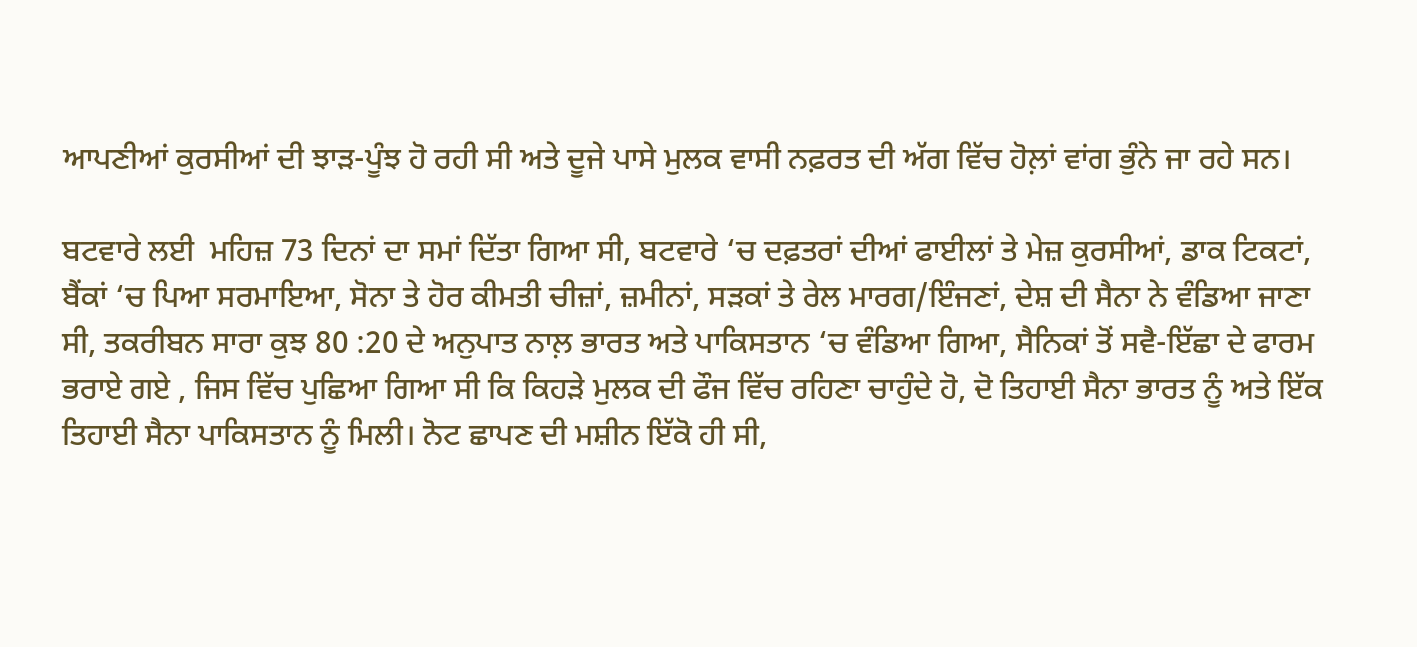ਆਪਣੀਆਂ ਕੁਰਸੀਆਂ ਦੀ ਝਾੜ-ਪੂੰਝ ਹੋ ਰਹੀ ਸੀ ਅਤੇ ਦੂਜੇ ਪਾਸੇ ਮੁਲਕ ਵਾਸੀ ਨਫ਼ਰਤ ਦੀ ਅੱਗ ਵਿੱਚ ਹੋਲ਼ਾਂ ਵਾਂਗ ਭੁੰਨੇ ਜਾ ਰਹੇ ਸਨ।

ਬਟਵਾਰੇ ਲਈ  ਮਹਿਜ਼ 73 ਦਿਨਾਂ ਦਾ ਸਮਾਂ ਦਿੱਤਾ ਗਿਆ ਸੀ, ਬਟਵਾਰੇ ‘ਚ ਦਫ਼ਤਰਾਂ ਦੀਆਂ ਫਾਈਲਾਂ ਤੇ ਮੇਜ਼ ਕੁਰਸੀਆਂ, ਡਾਕ ਟਿਕਟਾਂ, ਬੈਂਕਾਂ ‘ਚ ਪਿਆ ਸਰਮਾਇਆ, ਸੋਨਾ ਤੇ ਹੋਰ ਕੀਮਤੀ ਚੀਜ਼ਾਂ, ਜ਼ਮੀਨਾਂ, ਸੜਕਾਂ ਤੇ ਰੇਲ ਮਾਰਗ/ਇੰਜਣਾਂ, ਦੇਸ਼ ਦੀ ਸੈਨਾ ਨੇ ਵੰਡਿਆ ਜਾਣਾ ਸੀ, ਤਕਰੀਬਨ ਸਾਰਾ ਕੁਝ 80 :20 ਦੇ ਅਨੁਪਾਤ ਨਾਲ਼ ਭਾਰਤ ਅਤੇ ਪਾਕਿਸਤਾਨ ‘ਚ ਵੰਡਿਆ ਗਿਆ, ਸੈਨਿਕਾਂ ਤੋਂ ਸਵੈ-ਇੱਛਾ ਦੇ ਫਾਰਮ ਭਰਾਏ ਗਏ , ਜਿਸ ਵਿੱਚ ਪੁਛਿਆ ਗਿਆ ਸੀ ਕਿ ਕਿਹੜੇ ਮੁਲਕ ਦੀ ਫੌਜ ਵਿੱਚ ਰਹਿਣਾ ਚਾਹੁੰਦੇ ਹੋ, ਦੋ ਤਿਹਾਈ ਸੈਨਾ ਭਾਰਤ ਨੂੰ ਅਤੇ ਇੱਕ ਤਿਹਾਈ ਸੈਨਾ ਪਾਕਿਸਤਾਨ ਨੂੰ ਮਿਲੀ। ਨੋਟ ਛਾਪਣ ਦੀ ਮਸ਼ੀਨ ਇੱਕੋ ਹੀ ਸੀ,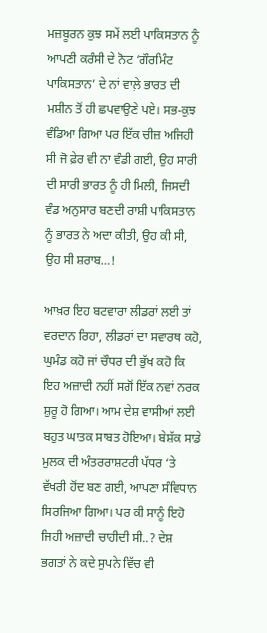ਮਜ਼ਬੂਰਨ ਕੁਝ ਸਮੇਂ ਲਈ ਪਾਕਿਸਤਾਨ ਨੂੰ ਆਪਣੀ ਕਰੰਸੀ ਦੇ ਨੋਟ ‘ਗੌਰਮਿੰਟ ਪਾਕਿਸਤਾਨ’ ਦੇ ਨਾਂ ਵਾਲ਼ੇ ਭਾਰਤ ਦੀ ਮਸ਼ੀਨ ਤੋਂ ਹੀ ਛਪਵਾਉਣੇ ਪਏ। ਸਭ-ਕੁਝ ਵੰਡਿਆ ਗਿਆ ਪਰ ਇੱਕ ਚੀਜ਼ ਅਜਿਹੀ ਸੀ ਜੋ ਫ਼ੇਰ ਵੀ ਨਾ ਵੰਡੀ ਗਈ, ਉਹ ਸਾਰੀ ਦੀ ਸਾਰੀ ਭਾਰਤ ਨੂੰ ਹੀ ਮਿਲੀ, ਜਿਸਦੀ ਵੰਡ ਅਨੁਸਾਰ ਬਣਦੀ ਰਾਸ਼ੀ ਪਾਕਿਸਤਾਨ ਨੂੰ ਭਾਰਤ ਨੇ ਅਦਾ ਕੀਤੀ, ਉਹ ਕੀ ਸੀ, ਉਹ ਸੀ ਸ਼ਰਾਬ…!

ਆਖ਼ਰ ਇਹ ਬਟਵਾਰਾ ਲੀਡਰਾਂ ਲਈ ਤਾਂ ਵਰਦਾਨ ਰਿਹਾ, ਲੀਡਰਾਂ ਦਾ ਸਵਾਰਥ ਕਹੋ, ਘੁਮੰਡ ਕਹੋ ਜਾਂ ਚੌਧਰ ਦੀ ਭੁੱਖ ਕਹੋ ਕਿ ਇਹ ਅਜ਼ਾਦੀ ਨਹੀਂ ਸਗੋਂ ਇੱਕ ਨਵਾਂ ਨਰਕ ਸ਼ੁਰੂ ਹੋ ਗਿਆ। ਆਮ ਦੇਸ਼ ਵਾਸੀਆਂ ਲਈ ਬਹੁਤ ਘਾਤਕ ਸਾਬਤ ਹੋਇਆ। ਬੇਸ਼ੱਕ ਸਾਡੇ ਮੁਲਕ ਦੀ ਅੰਤਰਰਾਸ਼ਟਰੀ ਪੱਧਰ ‘ਤੇ ਵੱਖਰੀ ਹੋਂਦ ਬਣ ਗਈ, ਆਪਣਾ ਸੰਵਿਧਾਨ ਸਿਰਜਿਆ ਗਿਆ। ਪਰ ਕੀ ਸਾਨੂੰ ਇਹੋ ਜਿਹੀ ਅਜ਼ਾਦੀ ਚਾਹੀਦੀ ਸੀ..? ਦੇਸ਼ ਭਗਤਾਂ ਨੇ ਕਦੇ ਸੁਪਨੇ ਵਿੱਚ ਵੀ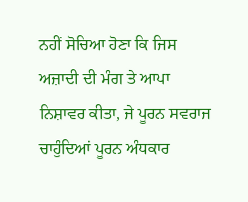ਨਹੀਂ ਸੋਚਿਆ ਹੋਣਾ ਕਿ ਜਿਸ ਅਜ਼ਾਦੀ ਦੀ ਮੰਗ ਤੇ ਆਪਾ ਨਿਸ਼ਾਵਰ ਕੀਤਾ, ਜੇ ਪੂਰਨ ਸਵਰਾਜ ਚਾਹੁੰਦਿਆਂ ਪੂਰਨ ਅੰਧਕਾਰ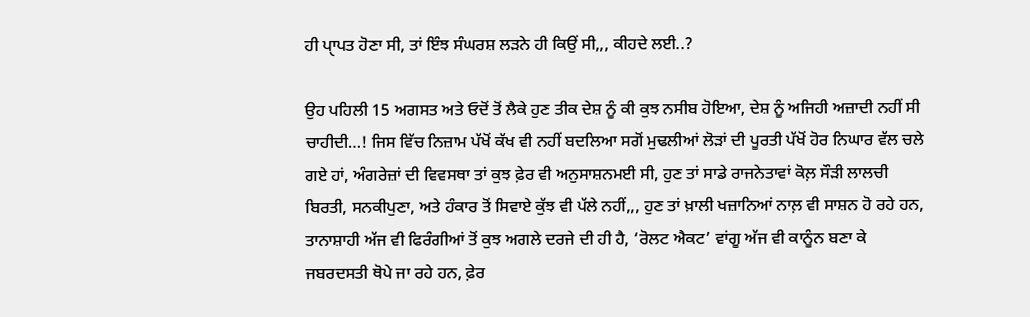ਹੀ ਪੑਾਪਤ ਹੋਣਾ ਸੀ, ਤਾਂ ਇੰਝ ਸੰਘਰਸ਼ ਲੜਨੇ ਹੀ ਕਿਉਂ ਸੀ,,, ਕੀਹਦੇ ਲਈ..?

ਉਹ ਪਹਿਲੀ 15 ਅਗਸਤ ਅਤੇ ਓਦੋਂ ਤੋਂ ਲੈਕੇ ਹੁਣ ਤੀਕ ਦੇਸ਼ ਨੂੰ ਕੀ ਕੁਝ ਨਸੀਬ ਹੋਇਆ, ਦੇਸ਼ ਨੂੰ ਅਜਿਹੀ ਅਜ਼ਾਦੀ ਨਹੀਂ ਸੀ ਚਾਹੀਦੀ…! ਜਿਸ ਵਿੱਚ ਨਿਜ਼ਾਮ ਪੱਖੋਂ ਕੱਖ ਵੀ ਨਹੀਂ ਬਦਲਿਆ ਸਗੋਂ ਮੁਢਲੀਆਂ ਲੋੜਾਂ ਦੀ ਪੂਰਤੀ ਪੱਖੋਂ ਹੋਰ ਨਿਘਾਰ ਵੱਲ ਚਲੇ ਗਏ ਹਾਂ, ਅੰਗਰੇਜ਼ਾਂ ਦੀ ਵਿਵਸਥਾ ਤਾਂ ਕੁਝ ਫ਼ੇਰ ਵੀ ਅਨੁਸਾਸ਼ਨਮਈ ਸੀ, ਹੁਣ ਤਾਂ ਸਾਡੇ ਰਾਜਨੇਤਾਵਾਂ ਕੋਲ਼ ਸੌੜੀ ਲਾਲਚੀ ਬਿਰਤੀ, ਸਨਕੀਪੁਣਾ, ਅਤੇ ਹੰਕਾਰ ਤੋਂ ਸਿਵਾਏ ਕੁੱਝ ਵੀ ਪੱਲੇ ਨਹੀਂ,,, ਹੁਣ ਤਾਂ ਖ਼ਾਲੀ ਖਜ਼ਾਨਿਆਂ ਨਾਲ਼ ਵੀ ਸਾਸ਼ਨ ਹੋ ਰਹੇ ਹਨ, ਤਾਨਾਸ਼ਾਹੀ ਅੱਜ ਵੀ ਫਿਰੰਗੀਆਂ ਤੋਂ ਕੁਝ ਅਗਲੇ ਦਰਜੇ ਦੀ ਹੀ ਹੈ, ‘ਰੋਲਟ ਐਕਟ’ ਵਾਂਗੂ ਅੱਜ ਵੀ ਕਾਨੂੰਨ ਬਣਾ ਕੇ ਜਬਰਦਸਤੀ ਥੋਪੇ ਜਾ ਰਹੇ ਹਨ, ਫ਼ੇਰ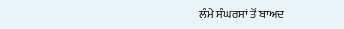ਲੰਮੇ ਸੰਘਰਸਾਂ ਤੋਂ ਬਾਅਦ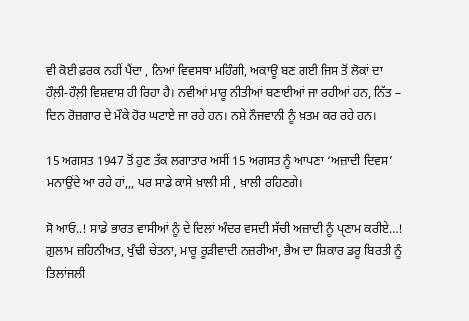ਵੀ ਕੋਈ ਫ਼ਰਕ ਨਹੀਂ ਪੈਂਦਾ , ਨਿਆਂ ਵਿਵਸਥਾ ਮਹਿੰਗੀ, ਅਕਾਊ ਬਣ ਗਈ ਜਿਸ ਤੋਂ ਲੋਕਾਂ ਦਾ ਹੌਲ਼ੀ-ਹੌਲ਼ੀ ਵਿਸ਼ਵਾਸ਼ ਹੀ ਰਿਹਾ ਹੈ। ਨਵੀਆਂ ਮਾਰੂ ਨੀਤੀਆਂ ਬਣਾਈਆਂ ਜਾ ਰਹੀਆਂ ਹਨ, ਨਿੱਤ – ਦਿਨ ਰੋਜ਼ਗਾਰ ਦੇ ਮੌਕੇ ਹੋਰ ਘਟਾਏ ਜਾ ਰਹੇ ਹਨ। ਨਸ਼ੇ ਨੌਜਵਾਨੀ ਨੂੰ ਖ਼ਤਮ ਕਰ ਰਹੇ ਹਨ।

15 ਅਗਸਤ 1947 ਤੋਂ ਹੁਣ ਤੱਕ ਲਗਾਤਾਰ ਅਸੀਂ 15 ਅਗਸਤ ਨੂੰ ਆਪਣਾ ‘ਅਜ਼ਾਦੀ ਦਿਵਸ’ ਮਨਾਉਂਦੇ ਆ ਰਹੇ ਹਾਂ,,, ਪਰ ਸਾਡੇ ਕਾਸੇ ਖ਼ਾਲੀ ਸੀ , ਖ਼ਾਲੀ ਰਹਿਣਗੇ।

ਸੋ ਆਓ..! ਸਾਡੇ ਭਾਰਤ ਵਾਸੀਆਂ ਨੂੰ ਦੇ ਦਿਲਾਂ ਅੰਦਰ ਵਸਦੀ ਸੱਚੀ ਅਜ਼ਾਦੀ ਨੂੰ ਪੑਣਾਮ ਕਰੀਏ…! ਗ਼ੁਲਾਮ ਜ਼ਹਿਨੀਅਤ, ਖੁੰਢੀ ਚੇਤਨਾ, ਮਾਰੂ ਰੂੜੀਵਾਦੀ ਨਜ਼ਰੀਆ, ਭੈਅ ਦਾ ਸ਼ਿਕਾਰ ਡਰੂ ਬਿਰਤੀ ਨੂੰ ਤਿਲਾਂਜਲੀ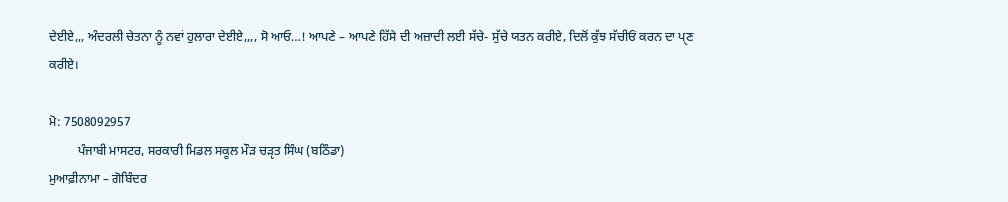ਦੇਈਏ,,, ਅੰਦਰਲੀ ਚੇਤਨਾ ਨੂੰ ਨਵਾਂ ਹੁਲਾਰਾ ਦੇਈਏ,,,, ਸੋ ਆਓ…! ਆਪਣੇ – ਆਪਣੇ ਹਿੱਸੇ ਦੀ ਅਜ਼ਾਦੀ ਲਈ ਸੱਚੇ- ਸੁੱਚੇ ਯਤਨ ਕਰੀਏ, ਦਿਲੋਂ ਕੁੱਝ ਸੱਚੀਓਂ ਕਰਨ ਦਾ ਪੑਣ ਕਰੀਏ।

ਮੋ: 7508092957
         ਪੰਜਾਬੀ ਮਾਸਟਰ, ਸਰਕਾਰੀ ਮਿਡਲ ਸਕੂਲ ਮੌੜ ਚੜੵਤ ਸਿੰਘ (ਬਠਿੰਡਾ)
ਮੁਆਫ਼ੀਨਾਮਾ – ਗੋਬਿੰਦਰ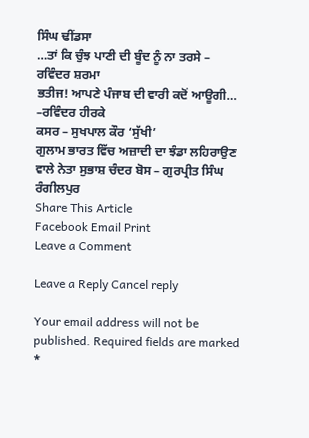ਸਿੰਘ ਢੀਂਡਸਾ
…ਤਾਂ ਕਿ ਚੁੰਝ ਪਾਣੀ ਦੀ ਬੂੰਦ ਨੂੰ ਨਾ ਤਰਸੇ – ਰਵਿੰਦਰ ਸ਼ਰਮਾ
ਭਤੀਜ! ਆਪਣੇ ਪੰਜਾਬ ਦੀ ਵਾਰੀ ਕਦੋਂ ਆਊਗੀ… –ਰਵਿੰਦਰ ਹੀਰਕੇ
ਕਸਰ – ਸੁਖਪਾਲ ਕੌਰ ‘ਸੁੱਖੀ’
ਗੁਲਾਮ ਭਾਰਤ ਵਿੱਚ ਅਜ਼ਾਦੀ ਦਾ ਝੰਡਾ ਲਹਿਰਾਉਣ ਵਾਲੇ ਨੇਤਾ ਸੁਭਾਸ਼ ਚੰਦਰ ਬੋਸ – ਗੁਰਪ੍ਰੀਤ ਸਿੰਘ ਰੰਗੀਲਪੁਰ
Share This Article
Facebook Email Print
Leave a Comment

Leave a Reply Cancel reply

Your email address will not be published. Required fields are marked *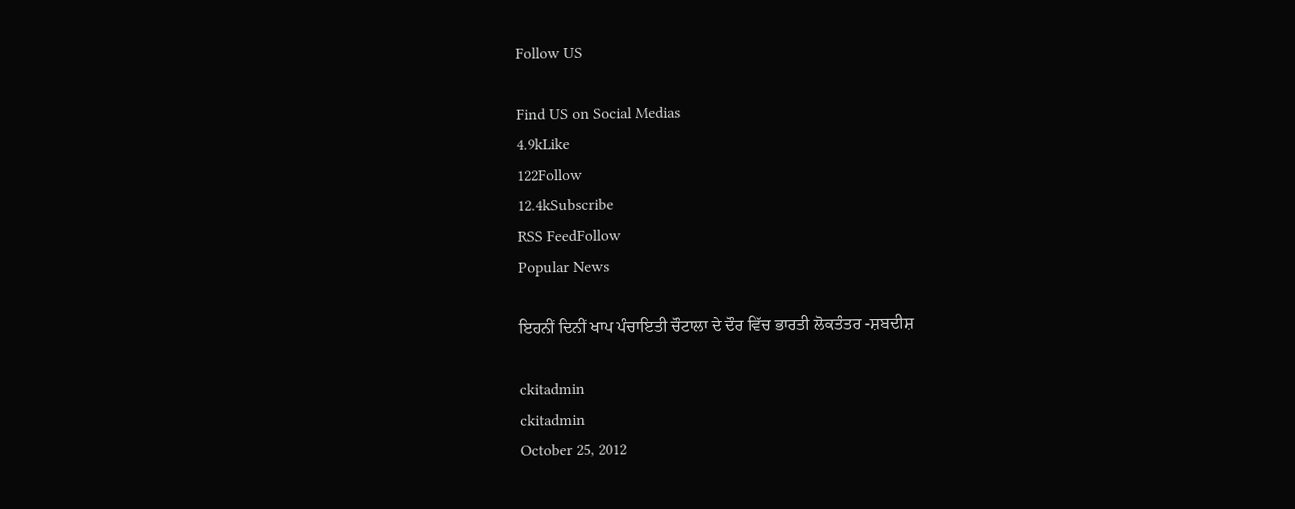Follow US

Find US on Social Medias
4.9kLike
122Follow
12.4kSubscribe
RSS FeedFollow
Popular News

ਇਹਨੀਂ ਦਿਨੀਂ ਖਾਪ ਪੰਚਾਇਤੀ ਚੌਟਾਲਾ ਦੇ ਦੌਰ ਵਿੱਚ ਭਾਰਤੀ ਲੋਕਤੰਤਰ -ਸ਼ਬਦੀਸ਼

ckitadmin
ckitadmin
October 25, 2012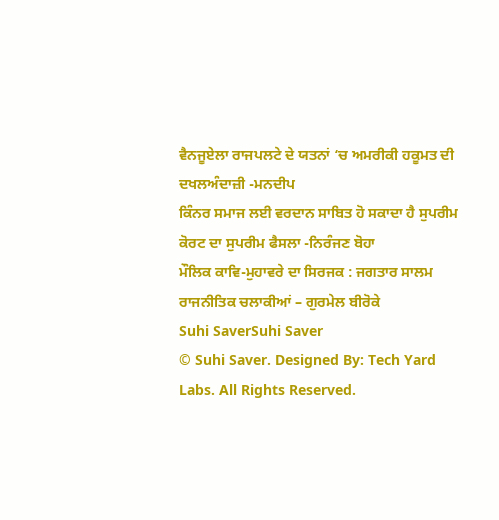ਵੈਨਜੂਏਲਾ ਰਾਜਪਲਟੇ ਦੇ ਯਤਨਾਂ ‘ਚ ਅਮਰੀਕੀ ਹਕੂਮਤ ਦੀ ਦਖਲਅੰਦਾਜ਼ੀ -ਮਨਦੀਪ
ਕਿੰਨਰ ਸਮਾਜ ਲਈ ਵਰਦਾਨ ਸਾਬਿਤ ਹੋ ਸਕਾਦਾ ਹੈ ਸੁਪਰੀਮ ਕੋਰਟ ਦਾ ਸੁਪਰੀਮ ਫੈਸਲਾ -ਨਿਰੰਜਣ ਬੋਹਾ
ਮੌਲਿਕ ਕਾਵਿ-ਮੁਹਾਵਰੇ ਦਾ ਸਿਰਜਕ : ਜਗਤਾਰ ਸਾਲਮ
ਰਾਜਨੀਤਿਕ ਚਲਾਕੀਆਂ – ਗੁਰਮੇਲ ਬੀਰੋਕੇ
Suhi SaverSuhi Saver
© Suhi Saver. Designed By: Tech Yard Labs. All Rights Reserved.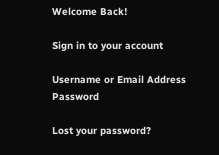Welcome Back!

Sign in to your account

Username or Email Address
Password

Lost your password?